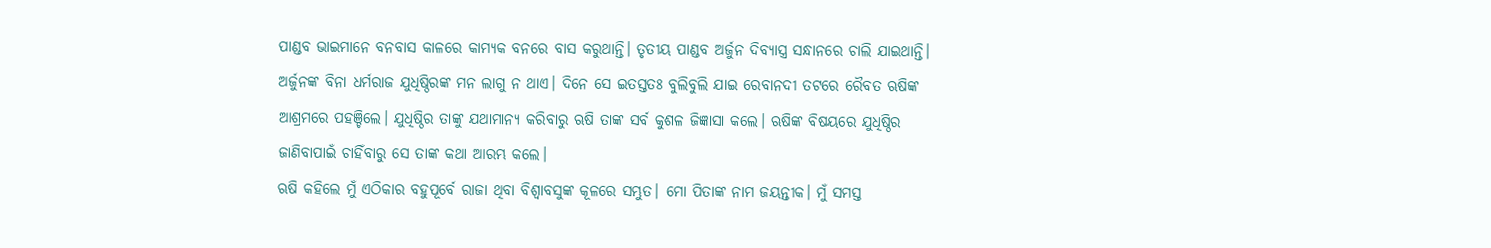ପାଣ୍ଡବ ଭାଇମାନେ ବନବାସ କାଳରେ କାମ୍ୟକ ବନରେ ବାସ କରୁଥାନ୍ତି। ତୃତୀୟ ପାଣ୍ଡବ ଅର୍ଜୁନ ଦିବ୍ୟାସ୍ତ୍ର ସନ୍ଧାନରେ ଚାଲି ଯାଇଥାନ୍ତି। ଅର୍ଜୁନଙ୍କ ବିନା ଧର୍ମରାଜ ଯୁଧିଷ୍ଠିରଙ୍କ ମନ ଲାଗୁ ନ ଥାଏ। ଦିନେ ସେ ଇତସ୍ତତଃ ବୁଲିବୁଲି ଯାଇ ରେବାନଦୀ ତଟରେ ରୈବତ ଋଷିଙ୍କ ଆଶ୍ରମରେ ପହଞ୍ଚିଲେ। ଯୁଧିଷ୍ଠିର ତାଙ୍କୁ ଯଥାମାନ୍ୟ କରିବାରୁ ଋଷି ତାଙ୍କ ସର୍ବ କୁଶଳ ଜିଜ୍ଞାସା କଲେ। ଋଷିଙ୍କ ବିଷୟରେ ଯୁଧିଷ୍ଠିର ଜାଣିବାପାଇଁ ଚାହିଁବାରୁ ସେ ତାଙ୍କ କଥା ଆରମ୍ଭ କଲେ।
ଋଷି କହିଲେ ମୁଁ ଏଠିକାର ବହୁପୂର୍ବେ ରାଜା ଥିବା ବିଶ୍ଵାବସୁଙ୍କ କୂଳରେ ସମ୍ଭୁତ। ମୋ ପିତାଙ୍କ ନାମ ଜୟନ୍ତୀକ। ମୁଁ ସମସ୍ତ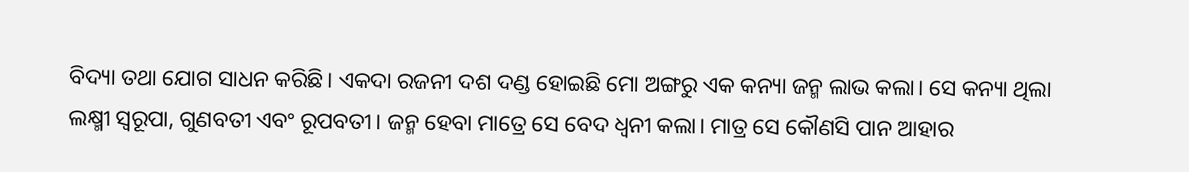ବିଦ୍ୟା ତଥା ଯୋଗ ସାଧନ କରିଛି। ଏକଦା ରଜନୀ ଦଶ ଦଣ୍ଡ ହୋଇଛି ମୋ ଅଙ୍ଗରୁ ଏକ କନ୍ୟା ଜନ୍ମ ଲାଭ କଲା। ସେ କନ୍ୟା ଥିଲା ଲକ୍ଷ୍ମୀ ସ୍ୱରୂପା, ଗୁଣବତୀ ଏବଂ ରୂପବତୀ। ଜନ୍ମ ହେବା ମାତ୍ରେ ସେ ବେଦ ଧ୍ୱନୀ କଲା। ମାତ୍ର ସେ କୌଣସି ପାନ ଆହାର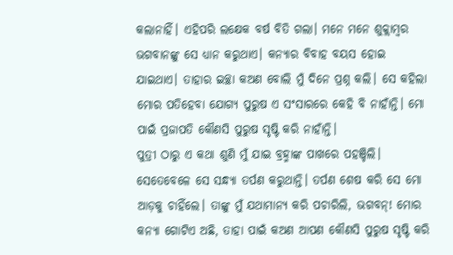କଲାନାହିଁ। ଏହିପରି ଲକ୍ଷେକ ବର୍ଷ ବିତି ଗଲା। ମନେ ମନେ ଶୁକ୍ଲାମ୍ବର ଭଗବାନଙ୍କୁ ସେ ଧ୍ୟାନ କରୁଥାଏ। କନ୍ୟାର ବିବାହ ବୟସ ହୋଇ ଯାଇଥାଏ। ତାହାର ଇଚ୍ଛା କଅଣ ବୋଲି ମୁଁ ଦିନେ ପ୍ରଶ୍ନ କଲି। ସେ କହିଲା ମୋର ପତିହେବା ଯୋଗ୍ୟ ପୁରୁଷ ଏ ସଂସାରରେ କେହି ବି ନାହାଁନ୍ତି। ମୋ ପାଇଁ ପ୍ରଜାପତି କୌଣସି ପୁରୁଷ ସୃଷ୍ଟି କରି ନାହାଁନ୍ତି।
ପୁତ୍ରୀ ଠାରୁ ଏ କଥା ଶୁଣି ମୁଁ ଯାଇ ବ୍ରହ୍ମାଙ୍କ ପାଖରେ ପହଞ୍ଚିଲି। ସେତେବେଳେ ସେ ସନ୍ଧ୍ୟା ତର୍ପଣ କରୁଥାନ୍ତି। ତର୍ପଣ ଶେଷ କରି ସେ ମୋ ଆଡ଼କୁ ଚାହିଁଲେ। ତାଙ୍କୁ ମୁଁ ଯଥାମାନ୍ୟ କରି ପଚାରିଲି, ଭଗବନ୍! ମୋର କନ୍ୟା ଗୋଟିଏ ଅଛି, ତାହା ପାଇଁ କଅଣ ଆପଣ କୌଣସି ପୁରୁଷ ସୃଷ୍ଟି କରି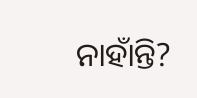ନାହାଁନ୍ତି?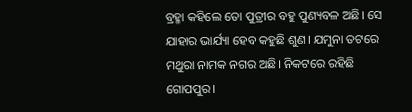ବ୍ରହ୍ମା କହିଲେ ତୋ ପୁତ୍ରୀର ବହୁ ପୁଣ୍ୟବଳ ଅଛି। ସେ ଯାହାର ଭାର୍ଯ୍ୟା ହେବ କହୁଛି ଶୁଣ। ଯମୁନା ତଟରେ ମଥୁରା ନାମକ ନଗର ଅଛି। ନିକଟରେ ରହିଛି ଗୋପପୁର।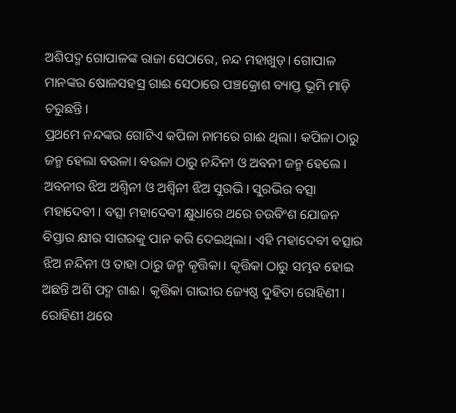ଅଶିପଦ୍ମ ଗୋପାଳଙ୍କ ରାଜା ସେଠାରେ, ନନ୍ଦ ମହାଖୁଡ଼। ଗୋପାଳ ମାନଙ୍କର ଷୋଳସହସ୍ର ଗାଈ ସେଠାରେ ପଞ୍ଚକ୍ରୋଶ ବ୍ୟାପ୍ତ ଭୂମି ମାଡ଼ି ଚରୁଛନ୍ତି।
ପ୍ରଥମେ ନନ୍ଦଙ୍କର ଗୋଟିଏ କପିଳା ନାମରେ ଗାଈ ଥିଲା। କପିଳା ଠାରୁ ଜନ୍ମ ହେଲା ବଉଳା। ବଉଳା ଠାରୁ ନନ୍ଦିନୀ ଓ ଅବନୀ ଜନ୍ମ ହେଲେ। ଅବନୀର ଝିଅ ଅଶ୍ୱିନୀ ଓ ଅଶ୍ଵିନୀ ଝିଅ ସୁରଭି। ସୁରଭିର ବତ୍ସା ମହାଦେବୀ। ବତ୍ସା ମହାଦେବୀ କ୍ଷୁଧାରେ ଥରେ ଚଉବିଂଶ ଯୋଜନ ବିସ୍ତାର କ୍ଷୀର ସାଗରକୁ ପାନ କରି ଦେଇଥିଲା। ଏହି ମହାଦେବୀ ବତ୍ସାର ଝିଅ ନନ୍ଦିନୀ ଓ ତାହା ଠାରୁ ଜନ୍ମ କୃତ୍ତିକା। କୃତ୍ତିକା ଠାରୁ ସମ୍ଭବ ହୋଇ ଅଛନ୍ତି ଅଶି ପଦ୍ମ ଗାଈ। କୃତ୍ତିକା ଗାଭୀର ଜ୍ୟେଷ୍ଠ ଦୁହିତା ରୋହିଣୀ।
ରୋହିଣୀ ଥରେ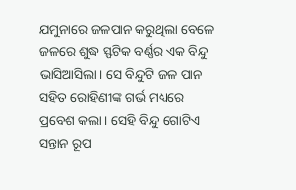ଯମୁନାରେ ଜଳପାନ କରୁଥିଲା ବେଳେ ଜଳରେ ଶୁଦ୍ଧ ସ୍ଫଟିକ ବର୍ଣ୍ଣର ଏକ ବିନ୍ଦୁ ଭାସିଆସିଲା। ସେ ବିନ୍ଦୁଟି ଜଳ ପାନ ସହିତ ରୋହିଣୀଙ୍କ ଗର୍ଭ ମଧ୍ୟରେ ପ୍ରବେଶ କଲା। ସେହି ବିନ୍ଦୁ ଗୋଟିଏ ସନ୍ତାନ ରୂପ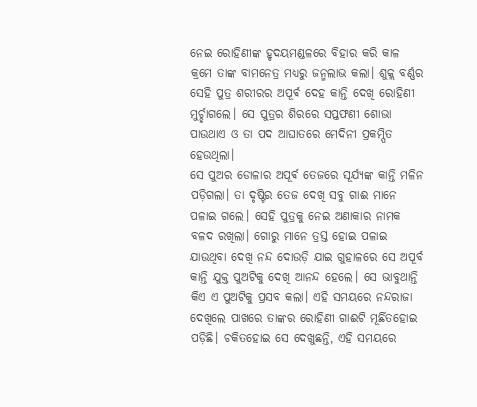ନେଇ ରୋହିଣୀଙ୍କ ହୃଦୟମଣ୍ଡଳରେ ବିହାର କରି କାଳ କ୍ରମେ ତାଙ୍କ ବାମନେତ୍ର ମଧ୍ୟରୁ ଜନ୍ମଲାଭ କଲା। ଶୁକ୍ଲ ବର୍ଣ୍ଣର ସେହି ପୁତ୍ର ଶରୀରର ଅପୂର୍ଵ ଦେହ କାନ୍ତି ଦେଖି ରୋହିଣୀ ମୁର୍ଚ୍ଛାଗଲେ। ସେ ପୁତ୍ରର ଶିରରେ ସପ୍ତଫଣୀ ଶୋଭା ପାଉଥାଏ ଓ ତା ପଦ ଆଘାତରେ ମେଦିନୀ ପ୍ରକମ୍ପିତ ହେଉଥିଲା।
ସେ ପୁଅର ଡୋଳାର ଅପୂର୍ଵ ତେଜରେ ସୂର୍ଯ୍ୟଙ୍କ କାନ୍ତି ମଳିନ ପଡ଼ିଗଲା। ତା ଦୃଷ୍ଟିର ତେଜ ଦେଖି ସବୁ ଗାଈ ମାନେ ପଳାଇ ଗଲେ। ସେହି ପୁତ୍ରକୁ ନେଇ ଅଣାକାର ନାମକ ବଳଦ ରଖିଲା। ଗୋରୁ ମାନେ ତ୍ରସ୍ତ ହୋଇ ପଳାଇ ଯାଉଥିବା ଦେଖି ନନ୍ଦ ଦୋଉଡ଼ି ଯାଇ ଗୁହାଳରେ ସେ ଅପୂର୍ବ କାନ୍ତି ଯୁକ୍ତ ପୁଅଟିକୁ ଦେଖି ଆନନ୍ଦ ହେଲେ। ସେ ଭାବୁଥାନ୍ତି କିଏ ଏ ପୁଅଟିକୁ ପ୍ରସବ କଲା। ଏହି ସମୟରେ ନନ୍ଦରାଜା ଦେଖିଲେ ପାଖରେ ତାଙ୍କର ରୋହିଣୀ ଗାଈଟି ମୂର୍ଛିତହୋଇ ପଡ଼ିଛି। ଚକିତହୋଇ ସେ ଦେଖୁଛନ୍ତି, ଏହି ସମୟରେ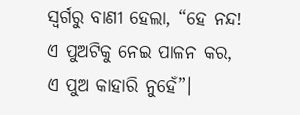ସ୍ୱର୍ଗରୁ ବାଣୀ ହେଲା, “ହେ ନନ୍ଦ! ଏ ପୁଅଟିକୁ ନେଇ ପାଳନ କର, ଏ ପୁଅ କାହାରି ନୁହେଁ”।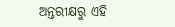ଅନ୍ତରୀକ୍ଷରୁ ଏହି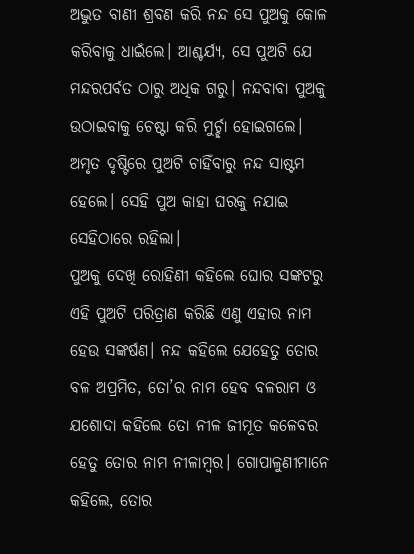ଅଦ୍ଭୁତ ବାଣୀ ଶ୍ରବଣ କରି ନନ୍ଦ ସେ ପୁଅକୁ କୋଳ କରିବାକୁ ଧାଇଁଲେ। ଆଶ୍ଚର୍ଯ୍ୟ, ସେ ପୁଅଟି ଯେ ମନ୍ଦରପର୍ବତ ଠାରୁ ଅଧିକ ଗରୁ। ନନ୍ଦବାବା ପୁଅକୁ ଉଠାଇବାକୁ ଚେଷ୍ଟା କରି ମୁର୍ଚ୍ଛା ହୋଇଗଲେ। ଅମୃତ ଦୃଷ୍ଟିରେ ପୁଅଟି ଚାହିଁବାରୁ ନନ୍ଦ ସାଷ୍ଟମ ହେଲେ। ସେହି ପୁଅ କାହା ଘରକୁ ନଯାଇ ସେହିଠାରେ ରହିଲା।
ପୁଅକୁ ଦେଖି ରୋହିଣୀ କହିଲେ ଘୋର ସଙ୍କଟରୁ ଏହି ପୁଅଟି ପରିତ୍ରାଣ କରିଛି ଏଣୁ ଏହାର ନାମ ହେଉ ସଙ୍କର୍ଷଣ। ନନ୍ଦ କହିଲେ ଯେହେତୁ ତୋର ବଳ ଅପ୍ରମିତ, ତୋ’ର ନାମ ହେବ ବଳରାମ ଓ ଯଶୋଦା କହିଲେ ତୋ ନୀଳ ଜୀମୂତ କଳେବର ହେତୁ ତୋର ନାମ ନୀଳାମ୍ବର। ଗୋପାଳୁଣୀମାନେ କହିଲେ, ତୋର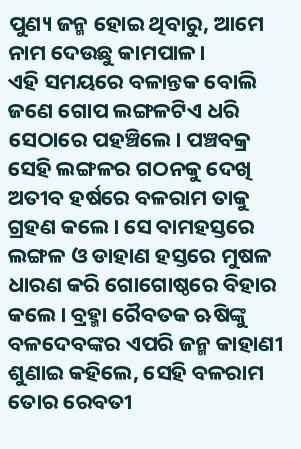ପୁଣ୍ୟ ଜନ୍ମ ହୋଇ ଥିବାରୁ, ଆମେ ନାମ ଦେଉଛୁ କାମପାଳ।
ଏହି ସମୟରେ ବଳାନ୍ତକ ବୋଲି ଜଣେ ଗୋପ ଲଙ୍ଗଳଟିଏ ଧରି ସେଠାରେ ପହଞ୍ଚିଲେ। ପଞ୍ଚବକ୍ର ସେହି ଲଙ୍ଗଳର ଗଠନକୁ ଦେଖି ଅତୀବ ହର୍ଷରେ ବଳରାମ ତାକୁ ଗ୍ରହଣ କଲେ। ସେ ବାମହସ୍ତରେ ଲଙ୍ଗଳ ଓ ଡାହାଣ ହସ୍ତରେ ମୁଷଳ ଧାରଣ କରି ଗୋଗୋଷ୍ଠରେ ବିହାର କଲେ। ବ୍ରହ୍ମା ରୈବତକ ଋଷିଙ୍କୁ ବଳଦେବଙ୍କର ଏପରି ଜନ୍ମ କାହାଣୀ ଶୁଣାଇ କହିଲେ, ସେହି ବଳରାମ ତୋର ରେବତୀ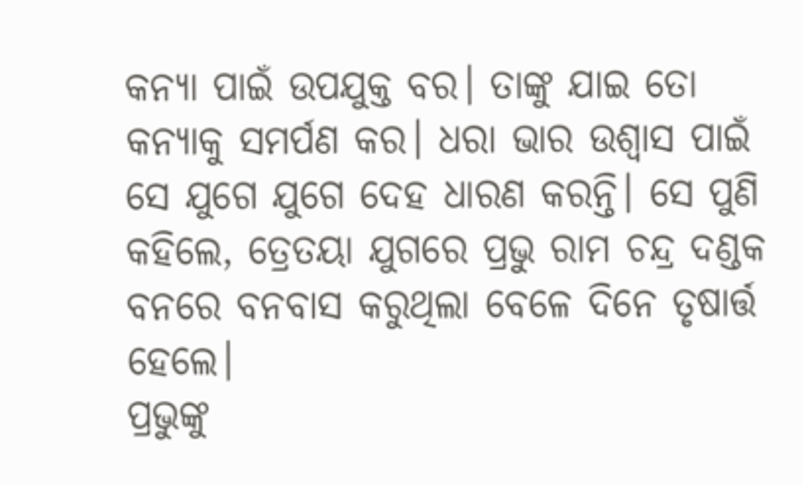କନ୍ୟା ପାଇଁ ଉପଯୁକ୍ତ ବର। ତାଙ୍କୁ ଯାଇ ତୋ କନ୍ୟାକୁ ସମର୍ପଣ କର। ଧରା ଭାର ଉଶ୍ୱାସ ପାଇଁ ସେ ଯୁଗେ ଯୁଗେ ଦେହ ଧାରଣ କରନ୍ତି। ସେ ପୁଣି କହିଲେ, ତ୍ରେତୟା ଯୁଗରେ ପ୍ରଭୁ ରାମ ଚନ୍ଦ୍ର ଦଣ୍ଡକ ବନରେ ବନବାସ କରୁଥିଲା ବେଳେ ଦିନେ ତୃଷାର୍ତ୍ତ ହେଲେ।
ପ୍ରଭୁଙ୍କୁ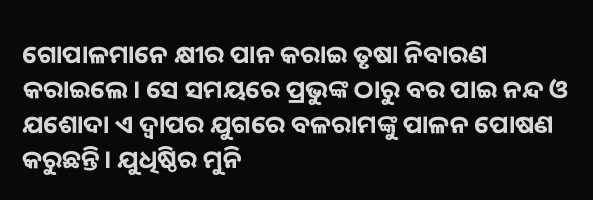ଗୋପାଳମାନେ କ୍ଷୀର ପାନ କରାଇ ତୃଷା ନିବାରଣ କରାଇଲେ। ସେ ସମୟରେ ପ୍ରଭୁଙ୍କ ଠାରୁ ବର ପାଇ ନନ୍ଦ ଓ ଯଶୋଦା ଏ ଦ୍ୱାପର ଯୁଗରେ ବଳରାମଙ୍କୁ ପାଳନ ପୋଷଣ କରୁଛନ୍ତି। ଯୁଧିଷ୍ଠିର ମୁନି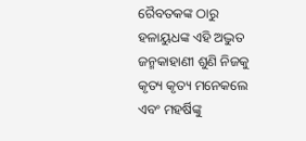ରୈବତକଙ୍କ ଠାରୁ ହଳାୟୁଧଙ୍କ ଏହି ଅଦ୍ଭୁତ ଜନ୍ମକାହାଣୀ ଶୁଣି ନିଜକୁ କୃତ୍ୟ କୃତ୍ୟ ମନେକଲେ ଏବଂ ମହର୍ଷିଙ୍କୁ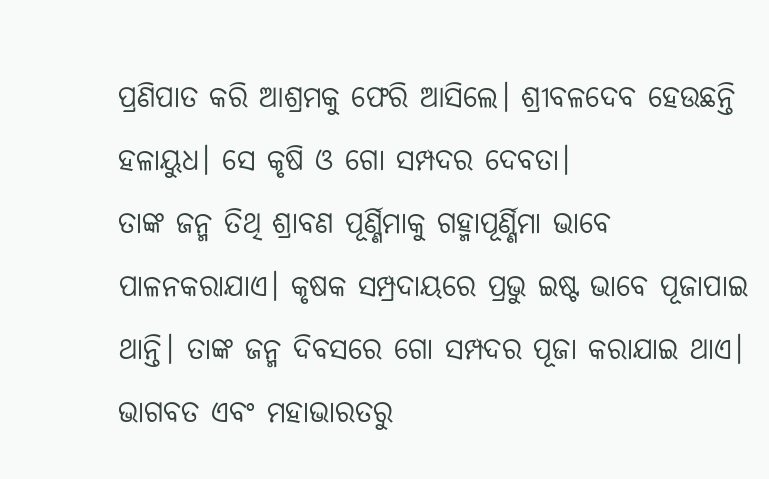ପ୍ରଣିପାତ କରି ଆଶ୍ରମକୁ ଫେରି ଆସିଲେ। ଶ୍ରୀବଳଦେବ ହେଉଛନ୍ତି ହଳାୟୁଧ। ସେ କୃଷି ଓ ଗୋ ସମ୍ପଦର ଦେବତା।
ତାଙ୍କ ଜନ୍ମ ତିଥି ଶ୍ରାବଣ ପୂର୍ଣ୍ଣିମାକୁ ଗହ୍ମାପୂର୍ଣ୍ଣିମା ଭାବେ ପାଳନକରାଯାଏ। କୃଷକ ସମ୍ପ୍ରଦାୟରେ ପ୍ରଭୁ ଇଷ୍ଟ ଭାବେ ପୂଜାପାଇ ଥାନ୍ତି। ତାଙ୍କ ଜନ୍ମ ଦିବସରେ ଗୋ ସମ୍ପଦର ପୂଜା କରାଯାଇ ଥାଏ। ଭାଗବତ ଏବଂ ମହାଭାରତରୁ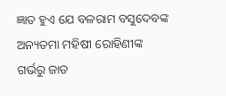ଜ୍ଞାତ ହୁଏ ଯେ ବଳରାମ ବସୁଦେବଙ୍କ ଅନ୍ୟତମା ମହିଷୀ ରୋହିଣୀଙ୍କ ଗର୍ଭରୁ ଜାତ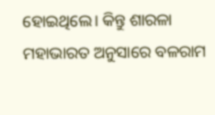ହୋଇଥିଲେ। କିନ୍ତୁ ଶାରଳା ମହାଭାରତ ଅନୁସାରେ ବଳରାମ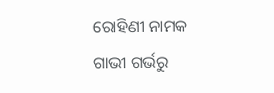ରୋହିଣୀ ନାମକ ଗାଭୀ ଗର୍ଭରୁ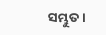ସମ୍ଭୁତ।